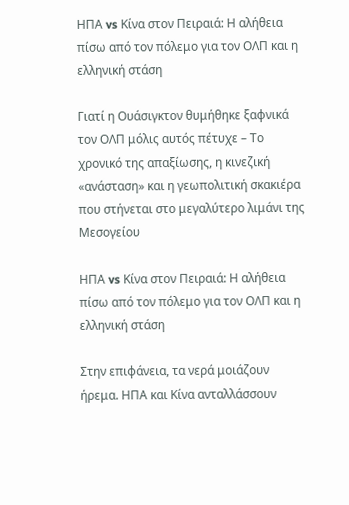ΗΠΑ vs Κίνα στον Πειραιά: Η αλήθεια πίσω από τον πόλεμο για τον ΟΛΠ και η ελληνική στάση

Γιατί η Ουάσιγκτον θυμήθηκε ξαφνικά τον ΟΛΠ μόλις αυτός πέτυχε – Το χρονικό της απαξίωσης, η κινεζική «ανάσταση» και η γεωπολιτική σκακιέρα που στήνεται στο μεγαλύτερο λιμάνι της Μεσογείου

ΗΠΑ vs Κίνα στον Πειραιά: Η αλήθεια πίσω από τον πόλεμο για τον ΟΛΠ και η ελληνική στάση

Στην επιφάνεια, τα νερά μοιάζουν ήρεμα. ΗΠΑ και Κίνα ανταλλάσσουν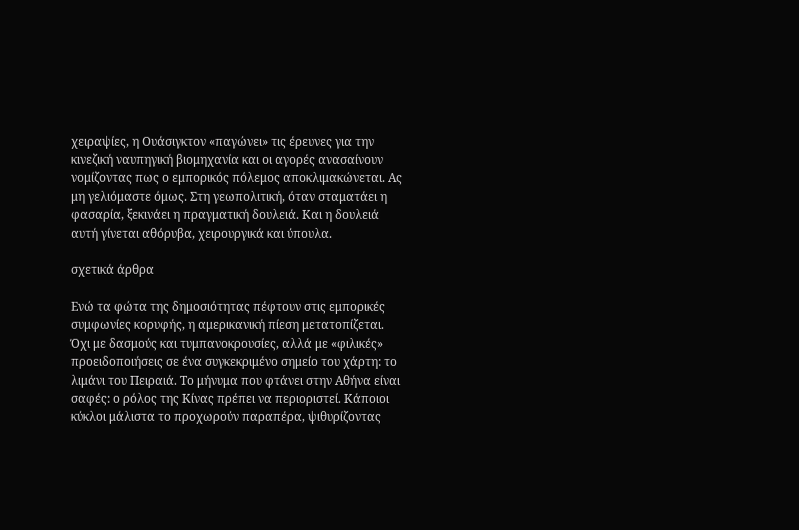χειραψίες, η Ουάσιγκτον «παγώνει» τις έρευνες για την κινεζική ναυπηγική βιομηχανία και οι αγορές ανασαίνουν νομίζοντας πως ο εμπορικός πόλεμος αποκλιμακώνεται. Ας μη γελιόμαστε όμως. Στη γεωπολιτική, όταν σταματάει η φασαρία, ξεκινάει η πραγματική δουλειά. Και η δουλειά αυτή γίνεται αθόρυβα, χειρουργικά και ύπουλα.

σχετικά άρθρα

Ενώ τα φώτα της δημοσιότητας πέφτουν στις εμπορικές συμφωνίες κορυφής, η αμερικανική πίεση μετατοπίζεται. Όχι με δασμούς και τυμπανοκρουσίες, αλλά με «φιλικές» προειδοποιήσεις σε ένα συγκεκριμένο σημείο του χάρτη: το λιμάνι του Πειραιά. Το μήνυμα που φτάνει στην Αθήνα είναι σαφές: ο ρόλος της Κίνας πρέπει να περιοριστεί. Κάποιοι κύκλοι μάλιστα το προχωρούν παραπέρα, ψιθυρίζοντας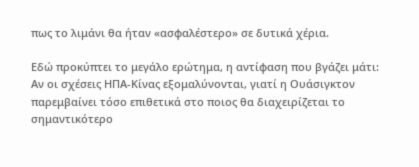πως το λιμάνι θα ήταν «ασφαλέστερο» σε δυτικά χέρια.

Εδώ προκύπτει το μεγάλο ερώτημα, η αντίφαση που βγάζει μάτι: Αν οι σχέσεις ΗΠΑ-Κίνας εξομαλύνονται, γιατί η Ουάσιγκτον παρεμβαίνει τόσο επιθετικά στο ποιος θα διαχειρίζεται το σημαντικότερο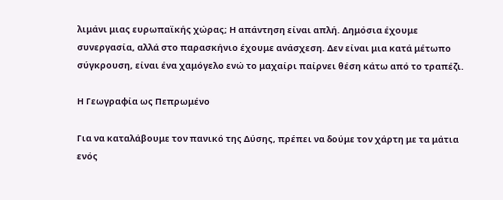λιμάνι μιας ευρωπαϊκής χώρας; Η απάντηση είναι απλή. Δημόσια έχουμε συνεργασία, αλλά στο παρασκήνιο έχουμε ανάσχεση. Δεν είναι μια κατά μέτωπο σύγκρουση, είναι ένα χαμόγελο ενώ το μαχαίρι παίρνει θέση κάτω από το τραπέζι.

Η Γεωγραφία ως Πεπρωμένο

Για να καταλάβουμε τον πανικό της Δύσης, πρέπει να δούμε τον χάρτη με τα μάτια ενός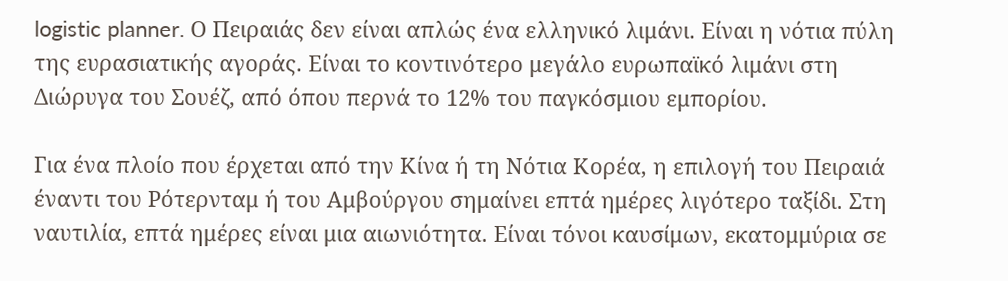logistic planner. Ο Πειραιάς δεν είναι απλώς ένα ελληνικό λιμάνι. Είναι η νότια πύλη της ευρασιατικής αγοράς. Είναι το κοντινότερο μεγάλο ευρωπαϊκό λιμάνι στη Διώρυγα του Σουέζ, από όπου περνά το 12% του παγκόσμιου εμπορίου.

Για ένα πλοίο που έρχεται από την Κίνα ή τη Νότια Κορέα, η επιλογή του Πειραιά έναντι του Ρότερνταμ ή του Αμβούργου σημαίνει επτά ημέρες λιγότερο ταξίδι. Στη ναυτιλία, επτά ημέρες είναι μια αιωνιότητα. Είναι τόνοι καυσίμων, εκατομμύρια σε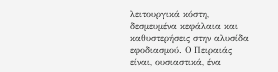λειτουργικά κόστη, δεσμευμένα κεφάλαια και καθυστερήσεις στην αλυσίδα εφοδιασμού. Ο Πειραιάς είναι, ουσιαστικά, ένα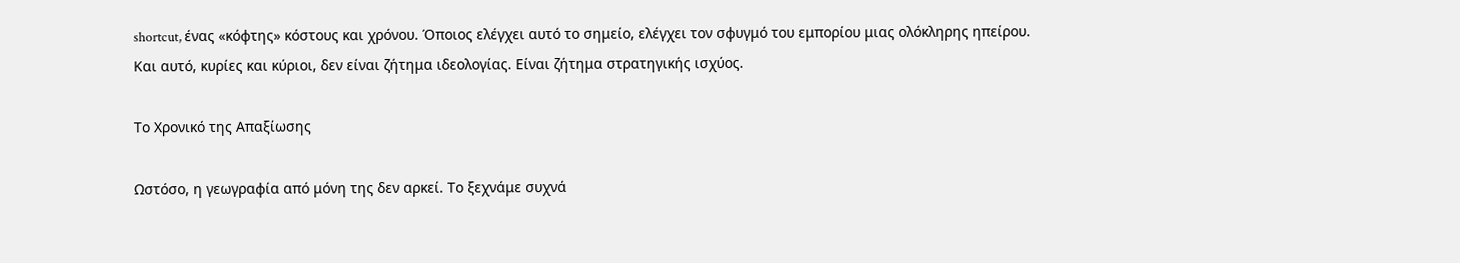shortcut, ένας «κόφτης» κόστους και χρόνου. Όποιος ελέγχει αυτό το σημείο, ελέγχει τον σφυγμό του εμπορίου μιας ολόκληρης ηπείρου. Και αυτό, κυρίες και κύριοι, δεν είναι ζήτημα ιδεολογίας. Είναι ζήτημα στρατηγικής ισχύος.

Το Χρονικό της Απαξίωσης

Ωστόσο, η γεωγραφία από μόνη της δεν αρκεί. Το ξεχνάμε συχνά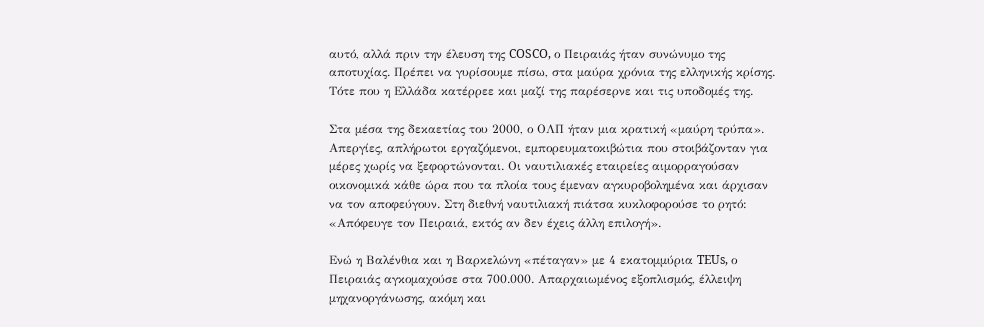αυτό, αλλά πριν την έλευση της COSCO, ο Πειραιάς ήταν συνώνυμο της αποτυχίας. Πρέπει να γυρίσουμε πίσω, στα μαύρα χρόνια της ελληνικής κρίσης. Τότε που η Ελλάδα κατέρρεε και μαζί της παρέσερνε και τις υποδομές της.

Στα μέσα της δεκαετίας του 2000, ο ΟΛΠ ήταν μια κρατική «μαύρη τρύπα». Απεργίες, απλήρωτοι εργαζόμενοι, εμπορευματοκιβώτια που στοιβάζονταν για μέρες χωρίς να ξεφορτώνονται. Οι ναυτιλιακές εταιρείες αιμορραγούσαν οικονομικά κάθε ώρα που τα πλοία τους έμεναν αγκυροβολημένα και άρχισαν να τον αποφεύγουν. Στη διεθνή ναυτιλιακή πιάτσα κυκλοφορούσε το ρητό: «Απόφευγε τον Πειραιά, εκτός αν δεν έχεις άλλη επιλογή».

Ενώ η Βαλένθια και η Βαρκελώνη «πέταγαν» με 4 εκατομμύρια TEUs, ο Πειραιάς αγκομαχούσε στα 700.000. Απαρχαιωμένος εξοπλισμός, έλλειψη μηχανοργάνωσης, ακόμη και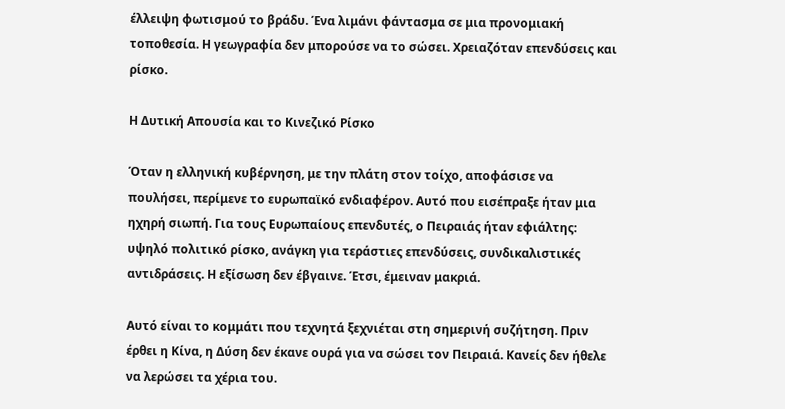έλλειψη φωτισμού το βράδυ. Ένα λιμάνι φάντασμα σε μια προνομιακή τοποθεσία. Η γεωγραφία δεν μπορούσε να το σώσει. Χρειαζόταν επενδύσεις και ρίσκο.

Η Δυτική Απουσία και το Κινεζικό Ρίσκο

Όταν η ελληνική κυβέρνηση, με την πλάτη στον τοίχο, αποφάσισε να πουλήσει, περίμενε το ευρωπαϊκό ενδιαφέρον. Αυτό που εισέπραξε ήταν μια ηχηρή σιωπή. Για τους Ευρωπαίους επενδυτές, ο Πειραιάς ήταν εφιάλτης: υψηλό πολιτικό ρίσκο, ανάγκη για τεράστιες επενδύσεις, συνδικαλιστικές αντιδράσεις. Η εξίσωση δεν έβγαινε. Έτσι, έμειναν μακριά.

Αυτό είναι το κομμάτι που τεχνητά ξεχνιέται στη σημερινή συζήτηση. Πριν έρθει η Κίνα, η Δύση δεν έκανε ουρά για να σώσει τον Πειραιά. Κανείς δεν ήθελε να λερώσει τα χέρια του.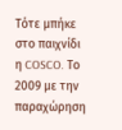Τότε μπήκε στο παιχνίδι η COSCO. Το 2009 με την παραχώρηση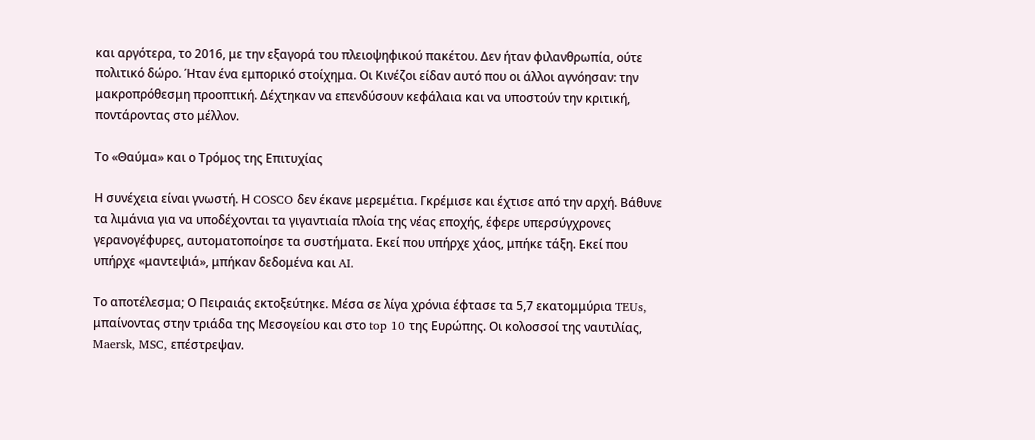και αργότερα, το 2016, με την εξαγορά του πλειοψηφικού πακέτου. Δεν ήταν φιλανθρωπία, ούτε πολιτικό δώρο. Ήταν ένα εμπορικό στοίχημα. Οι Κινέζοι είδαν αυτό που οι άλλοι αγνόησαν: την μακροπρόθεσμη προοπτική. Δέχτηκαν να επενδύσουν κεφάλαια και να υποστούν την κριτική, ποντάροντας στο μέλλον.

Το «Θαύμα» και ο Τρόμος της Επιτυχίας

Η συνέχεια είναι γνωστή. Η COSCO δεν έκανε μερεμέτια. Γκρέμισε και έχτισε από την αρχή. Βάθυνε τα λιμάνια για να υποδέχονται τα γιγαντιαία πλοία της νέας εποχής, έφερε υπερσύγχρονες γερανογέφυρες, αυτοματοποίησε τα συστήματα. Εκεί που υπήρχε χάος, μπήκε τάξη. Εκεί που υπήρχε «μαντεψιά», μπήκαν δεδομένα και AI.

Το αποτέλεσμα; Ο Πειραιάς εκτοξεύτηκε. Μέσα σε λίγα χρόνια έφτασε τα 5,7 εκατομμύρια TEUs, μπαίνοντας στην τριάδα της Μεσογείου και στο top 10 της Ευρώπης. Οι κολοσσοί της ναυτιλίας, Maersk, MSC, επέστρεψαν.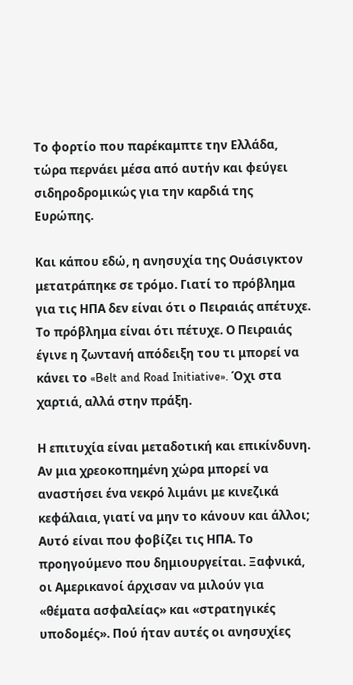Το φορτίο που παρέκαμπτε την Ελλάδα, τώρα περνάει μέσα από αυτήν και φεύγει σιδηροδρομικώς για την καρδιά της Ευρώπης.

Και κάπου εδώ, η ανησυχία της Ουάσιγκτον μετατράπηκε σε τρόμο. Γιατί το πρόβλημα για τις ΗΠΑ δεν είναι ότι ο Πειραιάς απέτυχε. Το πρόβλημα είναι ότι πέτυχε. Ο Πειραιάς έγινε η ζωντανή απόδειξη του τι μπορεί να κάνει το «Belt and Road Initiative». Όχι στα χαρτιά, αλλά στην πράξη.

Η επιτυχία είναι μεταδοτική και επικίνδυνη. Αν μια χρεοκοπημένη χώρα μπορεί να αναστήσει ένα νεκρό λιμάνι με κινεζικά κεφάλαια, γιατί να μην το κάνουν και άλλοι; Αυτό είναι που φοβίζει τις ΗΠΑ. Το προηγούμενο που δημιουργείται. Ξαφνικά, οι Αμερικανοί άρχισαν να μιλούν για «θέματα ασφαλείας» και «στρατηγικές υποδομές». Πού ήταν αυτές οι ανησυχίες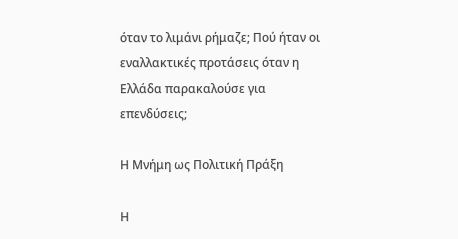όταν το λιμάνι ρήμαζε; Πού ήταν οι εναλλακτικές προτάσεις όταν η Ελλάδα παρακαλούσε για επενδύσεις;

Η Μνήμη ως Πολιτική Πράξη

Η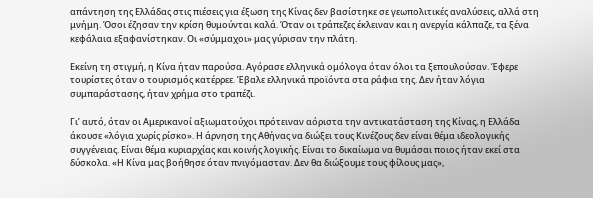απάντηση της Ελλάδας στις πιέσεις για έξωση της Κίνας δεν βασίστηκε σε γεωπολιτικές αναλύσεις, αλλά στη μνήμη. Όσοι έζησαν την κρίση θυμούνται καλά. Όταν οι τράπεζες έκλειναν και η ανεργία κάλπαζε, τα ξένα κεφάλαια εξαφανίστηκαν. Οι «σύμμαχοι» μας γύρισαν την πλάτη.

Εκείνη τη στιγμή, η Κίνα ήταν παρούσα. Αγόρασε ελληνικά ομόλογα όταν όλοι τα ξεπουλούσαν. Έφερε τουρίστες όταν ο τουρισμός κατέρρεε. Έβαλε ελληνικά προϊόντα στα ράφια της. Δεν ήταν λόγια συμπαράστασης, ήταν χρήμα στο τραπέζι.

Γι’ αυτό, όταν οι Αμερικανοί αξιωματούχοι πρότειναν αόριστα την αντικατάσταση της Κίνας, η Ελλάδα άκουσε «λόγια χωρίς ρίσκο». Η άρνηση της Αθήνας να διώξει τους Κινέζους δεν είναι θέμα ιδεολογικής συγγένειας. Είναι θέμα κυριαρχίας και κοινής λογικής. Είναι το δικαίωμα να θυμάσαι ποιος ήταν εκεί στα δύσκολα. «Η Κίνα μας βοήθησε όταν πνιγόμασταν. Δεν θα διώξουμε τους φίλους μας»,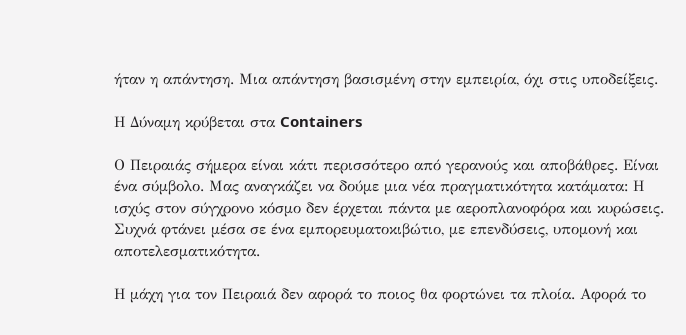ήταν η απάντηση. Μια απάντηση βασισμένη στην εμπειρία, όχι στις υποδείξεις.

Η Δύναμη κρύβεται στα Containers

Ο Πειραιάς σήμερα είναι κάτι περισσότερο από γερανούς και αποβάθρες. Είναι ένα σύμβολο. Μας αναγκάζει να δούμε μια νέα πραγματικότητα κατάματα: Η ισχύς στον σύγχρονο κόσμο δεν έρχεται πάντα με αεροπλανοφόρα και κυρώσεις. Συχνά φτάνει μέσα σε ένα εμπορευματοκιβώτιο, με επενδύσεις, υπομονή και αποτελεσματικότητα.

Η μάχη για τον Πειραιά δεν αφορά το ποιος θα φορτώνει τα πλοία. Αφορά το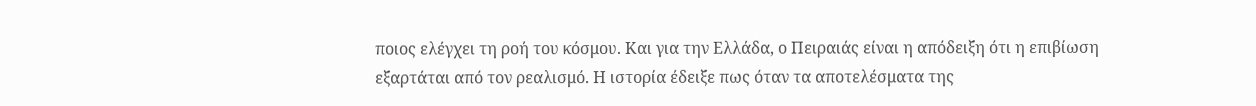ποιος ελέγχει τη ροή του κόσμου. Και για την Ελλάδα, ο Πειραιάς είναι η απόδειξη ότι η επιβίωση εξαρτάται από τον ρεαλισμό. Η ιστορία έδειξε πως όταν τα αποτελέσματα της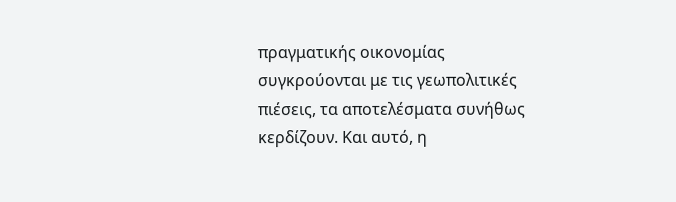πραγματικής οικονομίας συγκρούονται με τις γεωπολιτικές πιέσεις, τα αποτελέσματα συνήθως κερδίζουν. Και αυτό, η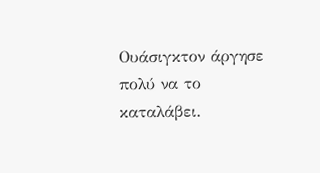Ουάσιγκτον άργησε πολύ να το καταλάβει.